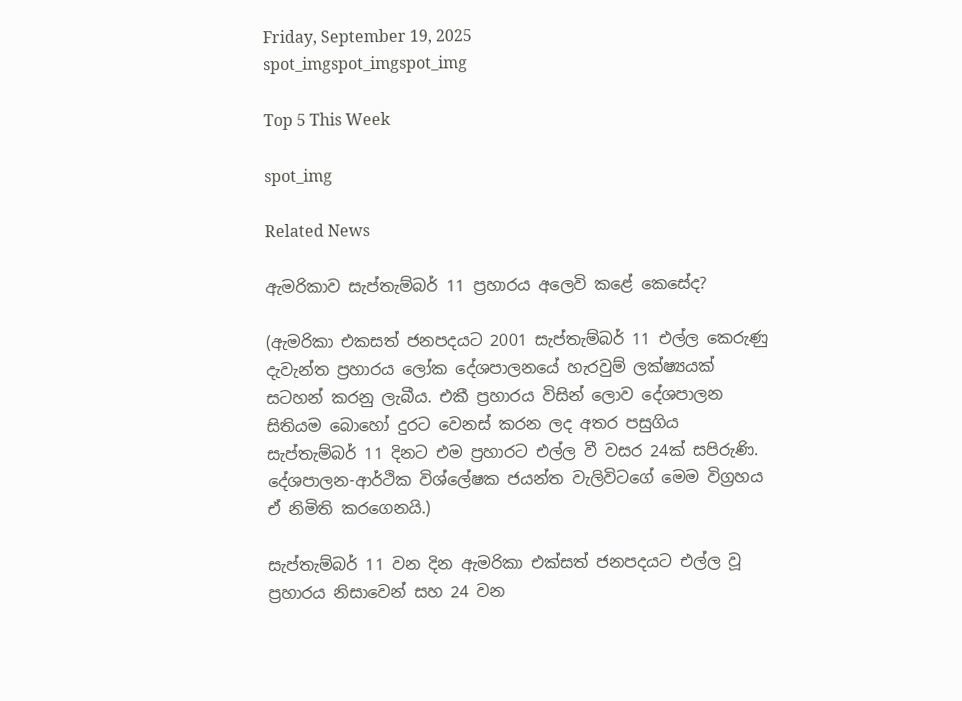Friday, September 19, 2025
spot_imgspot_imgspot_img

Top 5 This Week

spot_img

Related News

ඇමරිකාව සැප්තැම්බර් 11 ප්‍රහාරය අලෙවි කළේ කෙසේද?

(ඇමරිකා එකසත් ජනපදයට 2001 සැප්තැම්බර් 11 එල්ල කෙරුණු දැවැන්ත ප්‍රහාරය ලෝක දේශපාලනයේ හැරවුම් ලක්ෂ්‍යයක් සටහන් කරනු ලැබීය. එකී ප්‍රහාරය විසින් ලොව දේශපාලන සිතියම බොහෝ දුරට වෙනස් කරන ලද අතර පසුගිය සැප්තැම්බර් 11 දිනට එම ප්‍රහාරට එල්ල වී වසර 24ක් සපිරුණි. දේශපාලන-ආර්ථික විශ්ලේෂක ජයන්ත වැලිවිටගේ මෙම විග්‍රහය ඒ නිමිති කරගෙනයි.)

සැප්තැම්බර් 11 වන දින ඇමරිකා එක්සත් ජනපදයට එල්ල වූ ප්‍රහාරය නිසාවෙන් සහ 24 වන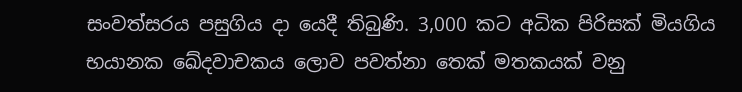සංවත්සරය පසුගිය දා යෙදී තිබුණි. 3,000 කට අධික පිරිසක් මියගිය භයානක ඛේදවාචකය ලොව පවත්නා තෙක් මතකයක් වනු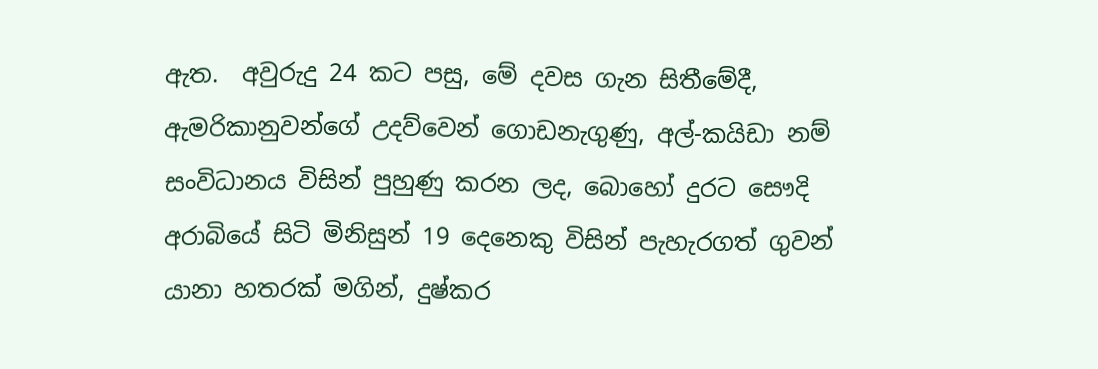ඇත.  අවුරුදු 24 කට පසු, මේ දවස ගැන සිතීමේදී, ඇමරිකානුවන්ගේ උදව්වෙන් ගොඩනැගුණු, අල්-කයිඩා නම් සංවිධානය විසින් පුහුණු කරන ලද, බොහෝ දුරට සෞදි අරාබියේ සිටි මිනිසුන් 19 දෙනෙකු විසින් පැහැරගත් ගුවන් යානා හතරක් මගින්, දුෂ්කර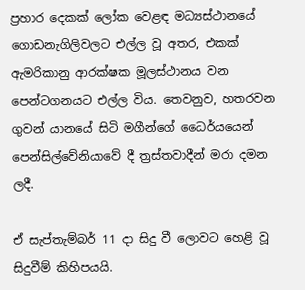ප්‍රහාර දෙකක් ලෝක වෙළඳ මධ්‍යස්ථානයේ ගොඩනැගිලිවලට එල්ල වූ අතර, එකක් ඇමරිකානු ආරක්ෂක මූලස්ථානය වන පෙන්ටගනයට එල්ල විය. තෙවනුව, හතරවන ගුවන් යානයේ සිටි මගීන්ගේ ධෛර්යයෙන් පෙන්සිල්වේනියාවේ දී ත්‍රස්තවාදීන් මරා දමන ලදී.

ඒ සැප්තැම්බර් 11 දා සිදු වී ලොවට හෙළි වූ සිදුවීම් කිහිපයයි.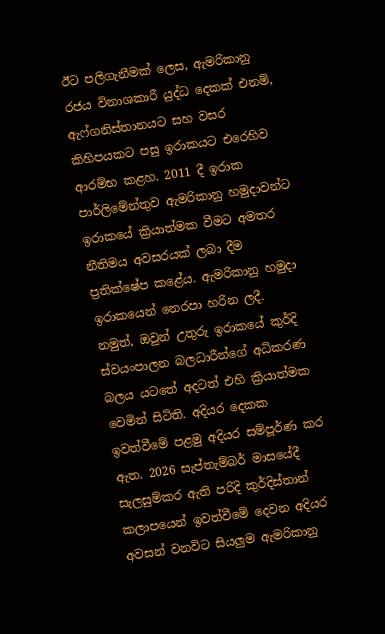ඊට පලිගැනීමක් ලෙස, ඇමරිකානු රජය විනාශකාරී යුද්ධ දෙකක් එනම්, ඇෆ්ගනිස්තානයට සහ වසර කිහිපයකට පසු ඉරාකයට එරෙහිව ආරම්භ කළහ. 2011 දී ඉරාක පාර්ලිමේන්තුව ඇමරිකානු හමුදාවන්ට ඉරාකයේ ක්‍රියාත්මක වීමට අමතර නීතිමය අවසරයක් ලබා දීම ප්‍රතික්ෂේප කළේය. ඇමරිකානු හමුදා ඉරාකයෙන් නෙරපා හරින ලදී. නමුත්, ඔවුන් උතුරු ඉරාකයේ කුර්දි ස්වයංපාලන බලධාරීන්ගේ අධිකරණ බලය යටතේ අදටත් එහි ක්‍රියාත්මක වෙමින් සිටිති. අදියර දෙකක ඉවත්වීමේ පළමු අදියර සම්පූර්ණ කර ඇත. 2026 සැප්තැම්බර් මාසයේදී සැලසුම්කර ඇති පරිදි කුර්දිස්තාන් කලාපයෙන් ඉවත්වීමේ දෙවන අදියර අවසන් වනවිට සියලුම ඇමරිකානු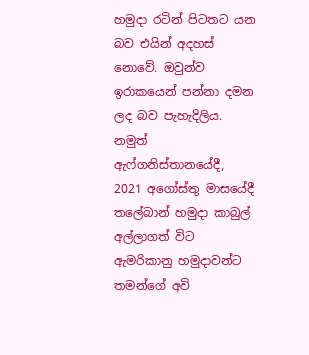හමුදා රටින් පිටතට යන බව එයින් අදහස් නොවේ. ඔවුන්ව ඉරාකයෙන් පන්නා දමන ලද බව පැහැදිලිය. නමුත් ඇෆ්ගනිස්තානයේදී, 2021 අගෝස්තු මාසයේදී තලේබාන් හමුදා කාබුල් අල්ලාගත් විට ඇමරිකානු හමුදාවන්ට තමන්ගේ අවි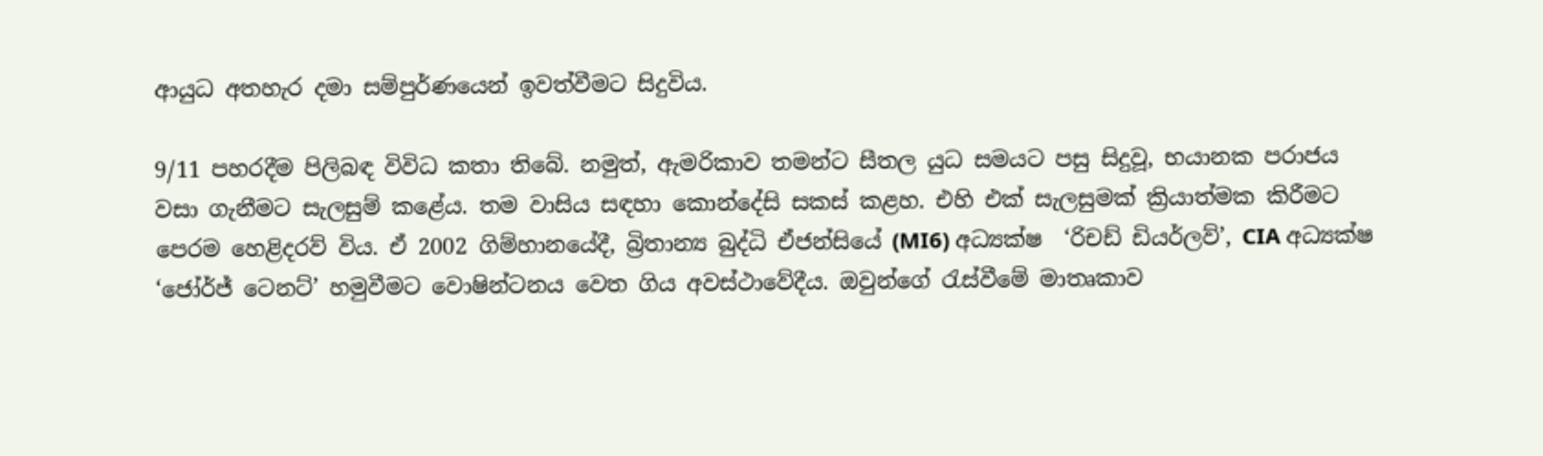ආයුධ අතහැර දමා සම්පුර්ණයෙන් ඉවත්වීමට සිදුවිය.

9/11 පහරදීම පිලිබඳ විවිධ කතා තිබේ. නමුත්, ඇමරිකාව තමන්ට සීතල යුධ සමයට පසු සිදුවූ, භයානක පරාජය වසා ගැනීමට සැලසුම් කළේය. තම වාසිය සඳහා කොන්දේසි සකස් කළහ. එහි එක් සැලසුමක් ක්‍රියාත්මක කිරීමට පෙරම හෙළිදරව් විය. ඒ 2002 ගිම්හානයේදී, බ්‍රිතාන්‍ය බුද්ධි ඒජන්සියේ (MI6) අධ්‍යක්ෂ  ‘රිචඩ් ඩියර්ලව්’, CIA අධ්‍යක්ෂ ‘ජෝර්ජ් ටෙනට්’ හමුවීමට වොෂින්ටනය වෙත ගිය අවස්ථාවේදීය. ඔවුන්ගේ රැස්වීමේ මාතෘකාව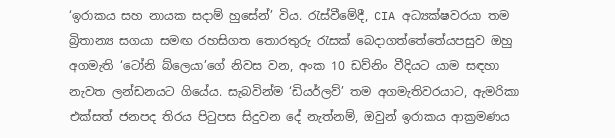‘ඉරාකය සහ නායක සදාම් හුසේන්’ විය. රැස්වීමේදී, CIA අධ්‍යක්ෂවරයා තම බ්‍රිතාන්‍ය සගයා සමඟ රහසිගත තොරතුරු රැසක් බෙදාගත්තේතේයපසුව ඔහු අගමැති ‘ටෝනි බ්ලෙයා’ගේ නිවස වන, අංක 10 ඩව්නිං වීදියට යාම සඳහා නැවත ලන්ඩනයට ගියේය. සැබවින්ම ‘ඩියර්ලව්’ තම අගමැතිවරයාට, ඇමරිකා එක්සත් ජනපද තිරය පිටුපස සිදුවන දේ නැත්නම්, ඔවුන් ඉරාකය ආක්‍රමණය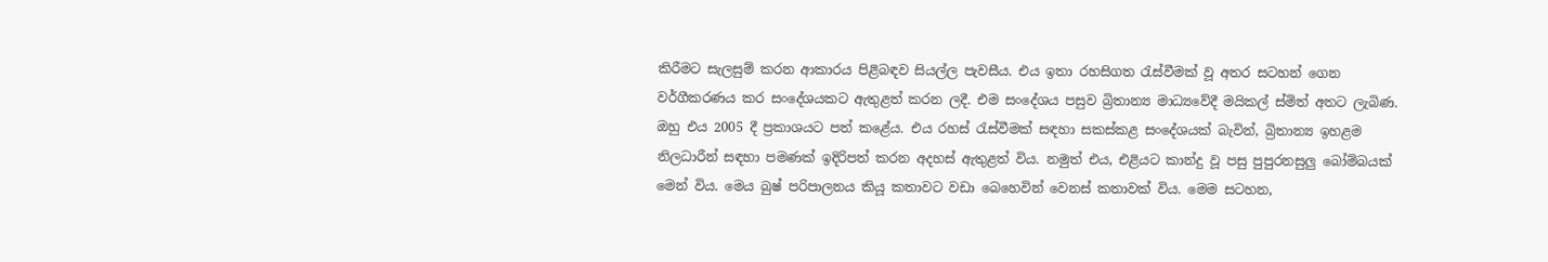කිරීමට සැලසුම් කරන ආකාරය පිළිබඳව සියල්ල පැවසීය. එය ඉතා රහසිගත රැස්වීමක් වූ අතර සටහන් ගෙන වර්ගීකරණය කර සංදේශයකට ඇතුළත් කරන ලදී. එම සංදේශය පසුව බ්‍රිතාන්‍ය මාධ්‍යවේදී මයිකල් ස්මිත් අතට ලැබිණ. ඔහු එය 2005 දී ප්‍රකාශයට පත් කළේය. එය රහස් රැස්වීමක් සඳහා සකස්කළ සංදේශයක් බැවින්, බ්‍රිතාන්‍ය ඉහළම නිලධාරීන් සඳහා පමණක් ඉදිරිපත් කරන අදහස් ඇතුළත් විය. නමුත් එය, එළියට කාන්දු වූ පසු පුපුරනසුලු බෝම්බයක් මෙන් විය. මෙය බුෂ් පරිපාලනය කියූ කතාවට වඩා බෙහෙවින් වෙනස් කතාවක් විය. මෙම සටහන,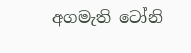අගමැති ටෝනි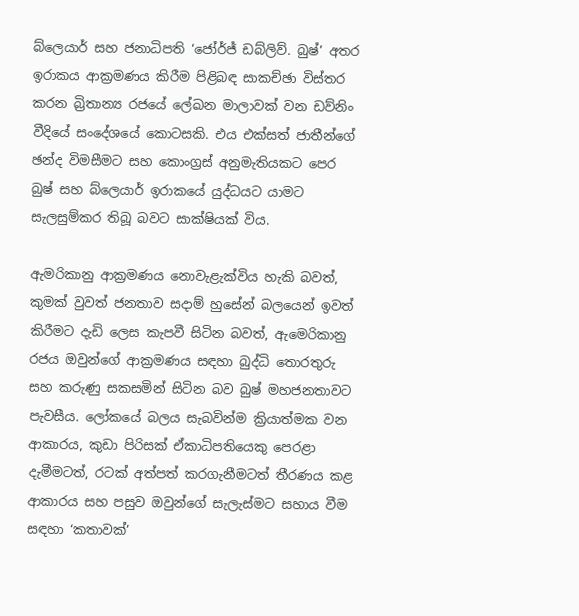බ්ලෙයාර් සහ ජනාධිපති ‘ජෝර්ජ් ඩබ්ලිව්. බුෂ්’ අතර ඉරාකය ආක්‍රමණය කිරීම පිළිබඳ සාකච්ඡා විස්තර කරන බ්‍රිතාන්‍ය රජයේ ලේඛන මාලාවක් වන ඩව්නිං වීදියේ සංදේශයේ කොටසකි. එය එක්සත් ජාතීන්ගේ ඡන්ද විමසීමට සහ කොංග්‍රස් අනුමැතියකට පෙර බුෂ් සහ බ්ලෙයාර් ඉරාකයේ යුද්ධයට යාමට සැලසුම්කර තිබූ බවට සාක්ෂියක් විය.

ඇමරිකානු ආක්‍රමණය නොවැළැක්විය හැකි බවත්, කුමක් වුවත් ජනතාව සදාම් හුසේන් බලයෙන් ඉවත් කිරීමට දැඩි ලෙස කැපවී සිටින බවත්, ඇමෙරිකානු රජය ඔවුන්ගේ ආක්‍රමණය සඳහා බුද්ධි තොරතුරු සහ කරුණු සකසමින් සිටින බව බුෂ් මහජනතාවට පැවසීය. ලෝකයේ බලය සැබවින්ම ක්‍රියාත්මක වන ආකාරය, කුඩා පිරිසක් ඒකාධිපතියෙකු පෙරළා දැමීමටත්, රටක් අත්පත් කරගැනීමටත් තීරණය කළ ආකාරය සහ පසුව ඔවුන්ගේ සැලැස්මට සහාය වීම සඳහා ‘කතාවක්’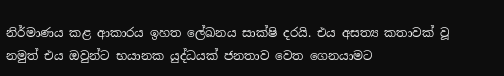නිර්මාණය කළ ආකාරය ඉහත ලේඛනය සාක්ෂි දරයි. එය අසත්‍ය කතාවක් වූ නමුත් එය ඔවුන්ට භයානක යුද්ධයක් ජනතාව වෙත ගෙනයාමට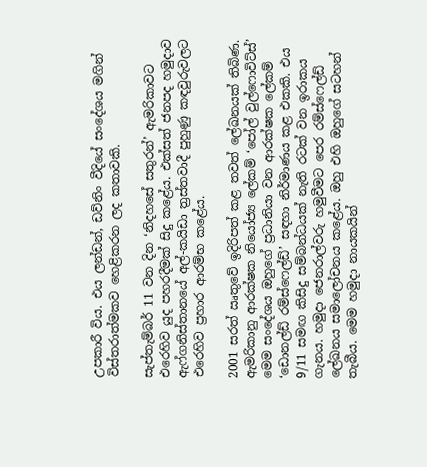උපකාරී විය. එය ලන්ඩන්, ඩව්නිං වීදියේ සංදේශය මගින් විස්තරාත්මකව හෙළිකරන ලද කතාවකි.

සැප්තැම්බර් 11 වන දින ‘නිදහසේ සතුරන්’ ඇමරිකාවට එරෙහිව යුද පහරදීමක් සිදු කළේය. එක්සත් ජනපද හමුදාව ඇෆ්ගනිස්තානයේ අල්-කයිඩා ත්‍රස්තවාදී පුහුණු කඳවුරුවලට එරෙහිව ප්‍රහාර ආරම්භ කළේය.

2001 සරත් ඍතුවේ ඉදිරිපත් කළ තවත් ලේඛනයක් තිබිණ. ඇමරිකානු ආරක්ෂක නියෝජ්‍ය ලේකම් ‘පෝල් වුල්ෆොවිට්ස්’ මෙම සංදේශය ඔහුගේ ප්‍රධානියා වන ආරක්ෂක ලේකම් ‘ඩොනල්ඩ් රම්ස්ෆෙල්ඩ්’ සඳහා නිර්මාණය කළ එකකි. එය 9/11 සමඟ කිසිදු සම්බන්ධයක් නැති රටක් වන ඉරාකය ගැනය. හමුදා ජෙනරාල්වරු හමුවීමට පෙර රම්ස්ෆෙල්ඩ් ලේඛනය සමාලෝචනය කළේය. ඔහු එහි ඔහුගේ සටහන් තැබීය. මෙම හමුදා නායකයින්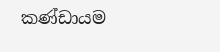කණ්ඩායම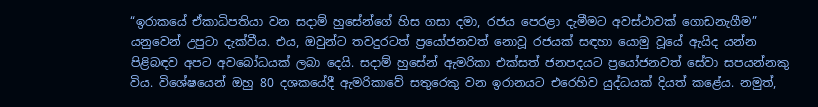“ඉරාකයේ ඒකාධිපතියා වන සදාම් හුසේන්ගේ හිස ගසා දමා, රජය පෙරළා දැමීමට අවස්ථාවක් ගොඩනැගීම” යනුවෙන් උපුටා දැක්වීය. එය, ඔවුන්ට තවදුරටත් ප්‍රයෝජනවත් නොවූ රජයක් සඳහා යොමු වූයේ ඇයිද යන්න පිළිබඳව අපට අවබෝධයක් ලබා දෙයි. සදාම් හුසේන් ඇමරිකා එක්සත් ජනපදයට ප්‍රයෝජනවත් සේවා සපයන්නකු විය. විශේෂයෙන් ඔහු 80 දශකයේදී ඇමරිකාවේ සතුරෙකු වන ඉරානයට එරෙහිව යුද්ධයක් දියත් කළේය. නමුත්,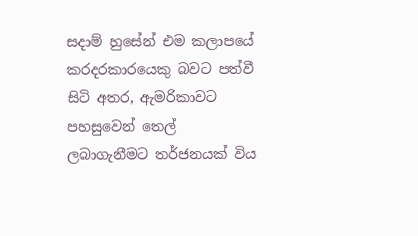සදාම් හුසේන් එම කලාපයේ කරදරකාරයෙකු බවට පත්වී සිටි අතර, ඇමරිකාවට පහසුවෙන් තෙල් ලබාගැනීමට තර්ජනයක් විය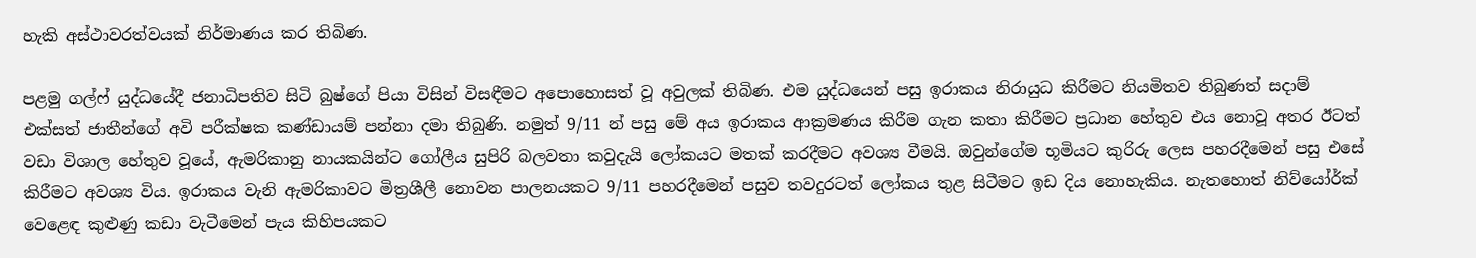හැකි අස්ථාවරත්වයක් නිර්මාණය කර තිබිණ.

පළමු ගල්ෆ් යුද්ධයේදී ජනාධිපතිව සිටි බුෂ්ගේ පියා විසින් විසඳීමට අපොහොසත් වූ අවුලක් තිබිණ. එම යුද්ධයෙන් පසු ඉරාකය නිරායුධ කිරීමට නියමිතව තිබුණත් සදාම් එක්සත් ජාතීන්ගේ අවි පරීක්ෂක කණ්ඩායම් පන්නා දමා තිබුණි. නමුත් 9/11 න් පසු මේ අය ඉරාකය ආක්‍රමණය කිරීම ගැන කතා කිරීමට ප්‍රධාන හේතුව එය නොවූ අතර ඊටත් වඩා විශාල හේතුව වූයේ, ඇමරිකානු නායකයින්ට ගෝලීය සුපිරි බලවතා කවුදැයි ලෝකයට මතක් කරදීමට අවශ්‍ය වීමයි. ඔවුන්ගේම භූමියට කුරිරු ලෙස පහරදීමෙන් පසු එසේ කිරීමට අවශ්‍ය විය. ඉරාකය වැනි ඇමරිකාවට මිත්‍රශීලී නොවන පාලනයකට 9/11 පහරදීමෙන් පසුව තවදුරටත් ලෝකය තුළ සිටීමට ඉඩ දිය නොහැකිය. නැතහොත් නිව්යෝර්ක් වෙළෙඳ කුළුණු කඩා වැටීමෙන් පැය කිහිපයකට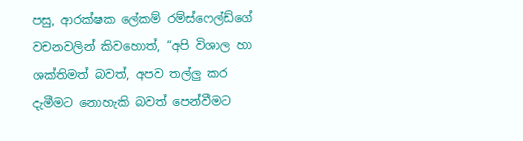පසු, ආරක්ෂක ලේකම් රම්ස්ෆෙල්ඩ්ගේ වචනවලින් කිවහොත්, “අපි විශාල හා ශක්තිමත් බවත්, අපව තල්ලු කර දැමීමට නොහැකි බවත් පෙන්වීමට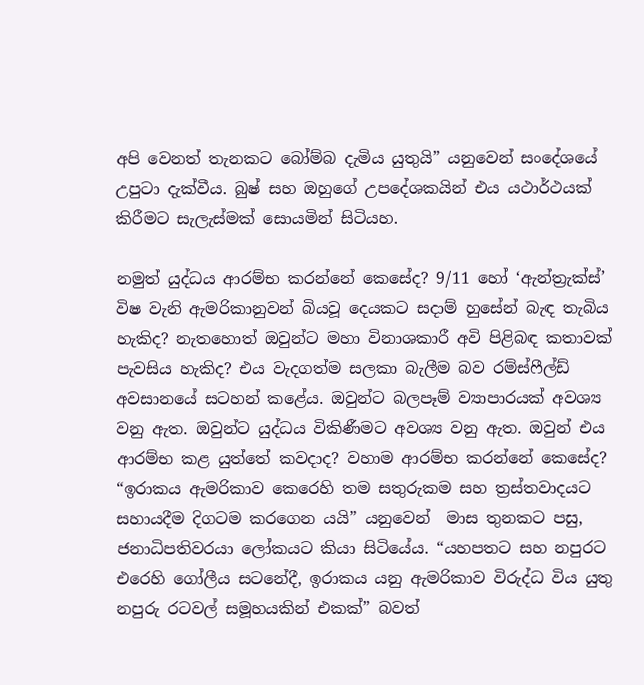අපි වෙනත් තැනකට බෝම්බ දැමිය යුතුයි” යනුවෙන් සංදේශයේ උපුටා දැක්වීය. බුෂ් සහ ඔහුගේ උපදේශකයින් එය යථාර්ථයක් කිරීමට සැලැස්මක් සොයමින් සිටියහ.

නමුත් යුද්ධය ආරම්භ කරන්නේ කෙසේද? 9/11 හෝ ‘ඇන්ත්‍රැක්ස්’ විෂ වැනි ඇමරිකානුවන් බියවූ දෙයකට සදාම් හුසේන් බැඳ තැබිය හැකිද? නැතහොත් ඔවුන්ට මහා විනාශකාරී අවි පිළිබඳ කතාවක් පැවසිය හැකිද? එය වැදගත්ම සලකා බැලීම බව රම්ස්ෆීල්ඩ් අවසානයේ සටහන් කළේය. ඔවුන්ට බලපෑම් ව්‍යාපාරයක් අවශ්‍ය වනු ඇත. ඔවුන්ට යුද්ධය විකිණීමට අවශ්‍ය වනු ඇත. ඔවුන් එය ආරම්භ කළ යුත්තේ කවදාද? වහාම ආරම්භ කරන්නේ කෙසේද? “ඉරාකය ඇමරිකාව කෙරෙහි තම සතුරුකම සහ ත්‍රස්තවාදයට සහායදීම දිගටම කරගෙන යයි” යනුවෙන්  මාස තුනකට පසු, ජනාධිපතිවරයා ලෝකයට කියා සිටියේය. “යහපතට සහ නපුරට එරෙහි ගෝලීය සටනේදී, ඉරාකය යනු ඇමරිකාව විරුද්ධ විය යුතු නපුරු රටවල් සමූහයකින් එකක්” බවත්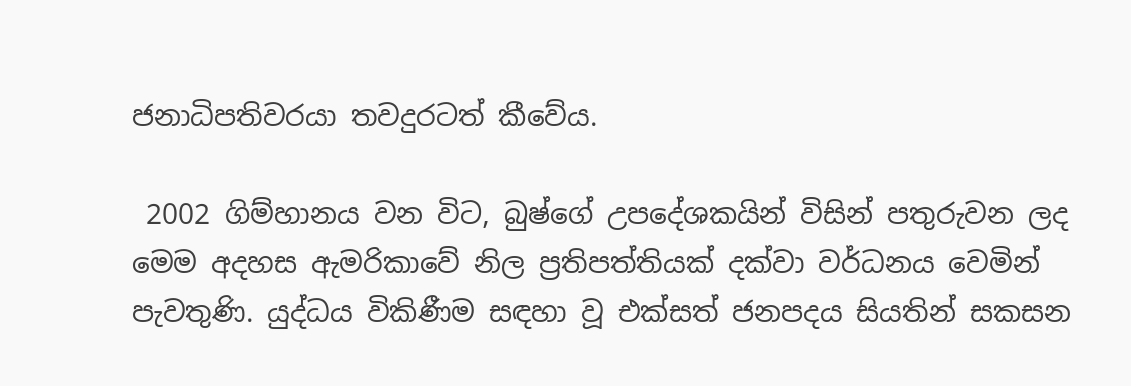ජනාධිපතිවරයා තවදුරටත් කීවේය.

 2002 ගිම්හානය වන විට, බුෂ්ගේ උපදේශකයින් විසින් පතුරුවන ලද මෙම අදහස ඇමරිකාවේ නිල ප්‍රතිපත්තියක් දක්වා වර්ධනය වෙමින් පැවතුණි. යුද්ධය විකිණීම සඳහා වූ එක්සත් ජනපදය සියතින් සකසන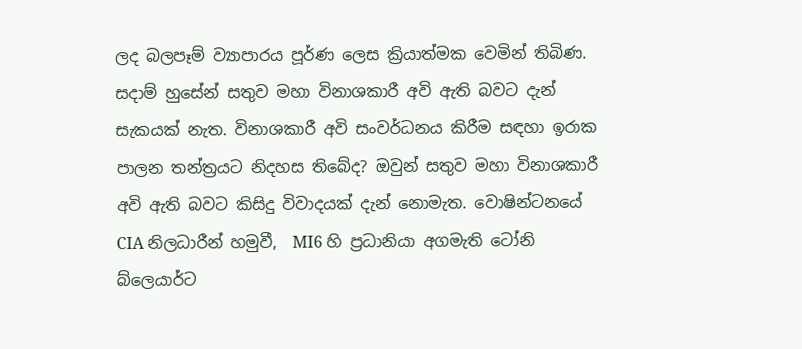ලද බලපෑම් ව්‍යාපාරය පූර්ණ ලෙස ක්‍රියාත්මක වෙමින් තිබිණ. සදාම් හුසේන් සතුව මහා විනාශකාරී අවි ඇති බවට දැන් සැකයක් නැත. විනාශකාරී අවි සංවර්ධනය කිරීම සඳහා ඉරාක පාලන තන්ත්‍රයට නිදහස තිබේද? ඔවුන් සතුව මහා විනාශකාරී අවි ඇති බවට කිසිදු විවාදයක් දැන් නොමැත. වොෂින්ටනයේ CIA නිලධාරීන් හමුවී,  MI6 හි ප්‍රධානියා අගමැති ටෝනි බ්ලෙයාර්ට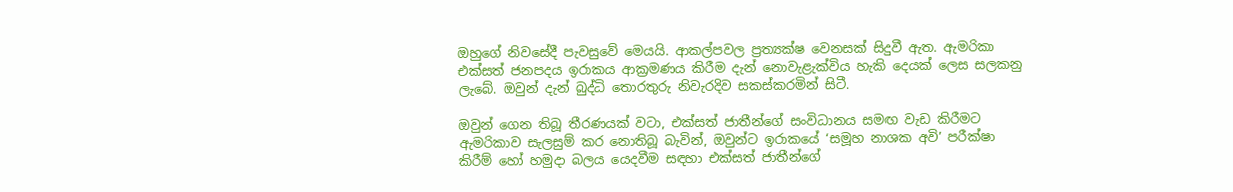ඔහුගේ නිවසේදී පැවසුවේ මෙයයි. ආකල්පවල ප්‍රත්‍යක්ෂ වෙනසක් සිදුවී ඇත. ඇමරිකා එක්සත් ජනපදය ඉරාකය ආක්‍රමණය කිරීම දැන් නොවැළැක්විය හැකි දෙයක් ලෙස සලකනු ලැබේ. ඔවුන් දැන් බුද්ධි තොරතුරු නිවැරදිව සකස්කරමින් සිටී.

ඔවුන් ගෙන තිබූ තීරණයක් වටා, එක්සත් ජාතීන්ගේ සංවිධානය සමඟ වැඩ කිරීමට ඇමරිකාව සැලසුම් කර නොතිබූ බැවින්, ඔවුන්ට ඉරාකයේ ‘සමූහ නාශක අවි’ පරීක්ෂා කිරීම් හෝ හමුදා බලය යෙදවීම සඳහා එක්සත් ජාතීන්ගේ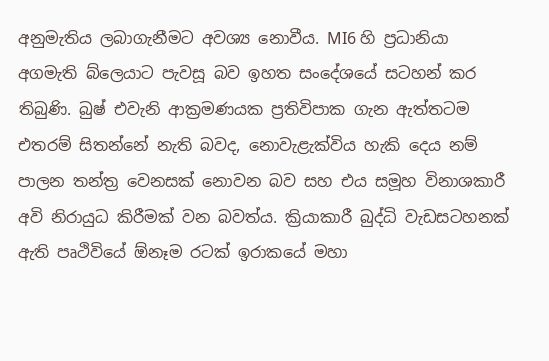අනුමැතිය ලබාගැනීමට අවශ්‍ය නොවීය. MI6 හි ප්‍රධානියා අගමැති බ්ලෙයාට පැවසූ බව ඉහත සංදේශයේ සටහන් කර තිබුණි. බුෂ් එවැනි ආක්‍රමණයක ප්‍රතිවිපාක ගැන ඇත්තටම එතරම් සිතන්නේ නැති බවද, නොවැළැක්විය හැකි දෙය නම් පාලන තන්ත්‍ර වෙනසක් නොවන බව සහ එය සමූහ විනාශකාරී අවි නිරායුධ කිරීමක් වන බවත්ය. ක්‍රියාකාරී බුද්ධි වැඩසටහනක් ඇති පෘථිවියේ ඕනෑම රටක් ඉරාකයේ මහා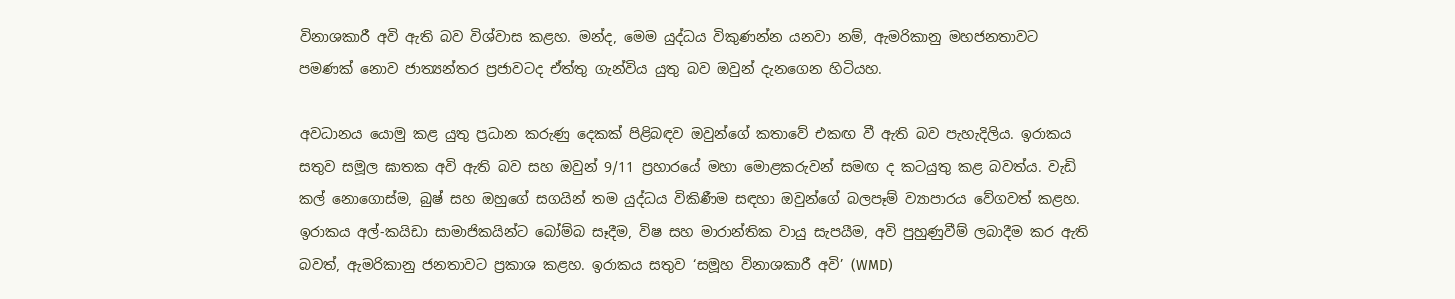විනාශකාරී අවි ඇති බව විශ්වාස කළහ. මන්ද, මෙම යුද්ධය විකුණන්න යනවා නම්, ඇමරිකානු මහජනතාවට පමණක් නොව ජාත්‍යන්තර ප්‍රජාවටද ඒත්තු ගැන්විය යුතු බව ඔවුන් දැනගෙන හිටියහ.

අවධානය යොමු කළ යුතු ප්‍රධාන කරුණු දෙකක් පිළිබඳව ඔවුන්ගේ කතාවේ එකඟ වී ඇති බව පැහැදිලිය. ඉරාකය සතුව සමූල ඝාතක අවි ඇති බව සහ ඔවුන් 9/11 ප්‍රහාරයේ මහා මොළකරුවන් සමඟ ද කටයුතු කළ බවත්ය. වැඩි කල් නොගොස්ම, බුෂ් සහ ඔහුගේ සගයින් තම යුද්ධය විකිණීම සඳහා ඔවුන්ගේ බලපෑම් ව්‍යාපාරය වේගවත් කළහ. ඉරාකය අල්-කයිඩා සාමාජිකයින්ට බෝම්බ සෑදීම, විෂ සහ මාරාන්තික වායු සැපයීම, අවි පුහුණුවීම් ලබාදීම කර ඇති බවත්, ඇමරිකානු ජනතාවට ප්‍රකාශ කළහ. ඉරාකය සතුව ‘සමූහ විනාශකාරී අවි’ (WMD)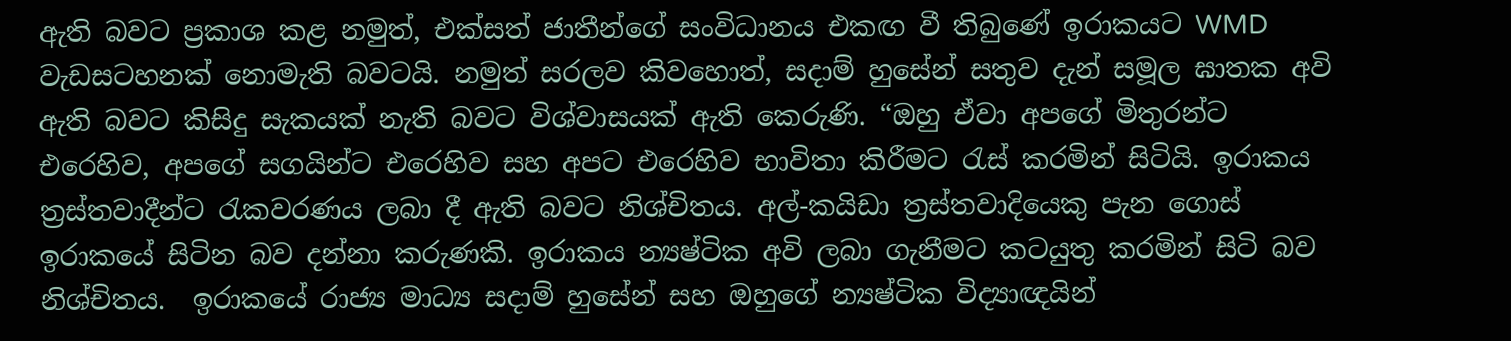ඇති බවට ප්‍රකාශ කළ නමුත්, එක්සත් ජාතීන්ගේ සංවිධානය එකඟ වී තිබුණේ ඉරාකයට WMD වැඩසටහනක් නොමැති බවටයි. නමුත් සරලව කිවහොත්, සදාම් හුසේන් සතුව දැන් සමූල ඝාතක අවි ඇති බවට කිසිදු සැකයක් නැති බවට විශ්වාසයක් ඇති කෙරුණි. “ඔහු ඒවා අපගේ මිතුරන්ට එරෙහිව, අපගේ සගයින්ට එරෙහිව සහ අපට එරෙහිව භාවිතා කිරීමට රැස් කරමින් සිටියි. ඉරාකය ත්‍රස්තවාදීන්ට රැකවරණය ලබා දී ඇති බවට නිශ්චිතය. අල්-කයිඩා ත්‍රස්තවාදියෙකු පැන ගොස් ඉරාකයේ සිටින බව දන්නා කරුණකි. ඉරාකය න්‍යෂ්ටික අවි ලබා ගැනීමට කටයුතු කරමින් සිටි බව නිශ්චිතය.  ඉරාකයේ රාජ්‍ය මාධ්‍ය සදාම් හුසේන් සහ ඔහුගේ න්‍යෂ්ටික විද්‍යාඥයින්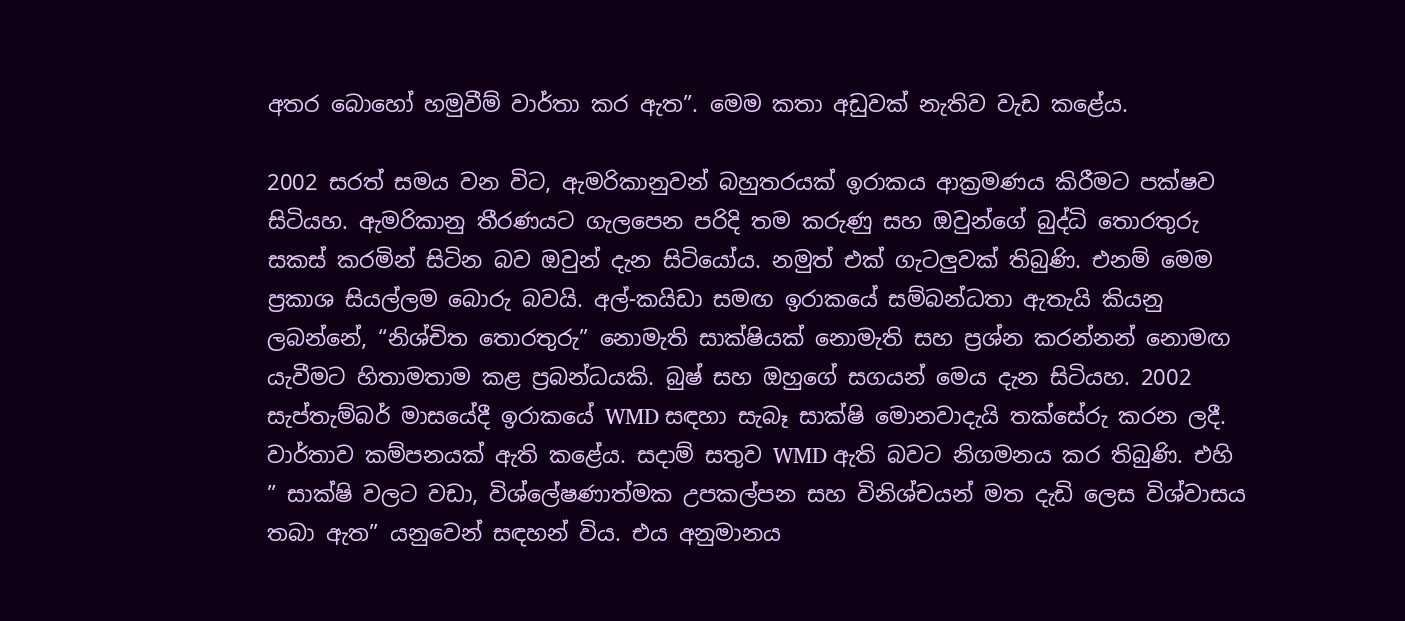අතර බොහෝ හමුවීම් වාර්තා කර ඇත”. මෙම කතා අඩුවක් නැතිව වැඩ කළේය.

2002 සරත් සමය වන විට, ඇමරිකානුවන් බහුතරයක් ඉරාකය ආක්‍රමණය කිරීමට පක්ෂව සිටියහ. ඇමරිකානු තීරණයට ගැලපෙන පරිදි තම කරුණු සහ ඔවුන්ගේ බුද්ධි තොරතුරු සකස් කරමින් සිටින බව ඔවුන් දැන සිටියෝය. නමුත් එක් ගැටලුවක් තිබුණි. එනම් මෙම ප්‍රකාශ සියල්ලම බොරු බවයි. අල්-කයිඩා සමඟ ඉරාකයේ සම්බන්ධතා ඇතැයි කියනු ලබන්නේ, “නිශ්චිත තොරතුරු” නොමැති සාක්ෂියක් නොමැති සහ ප්‍රශ්න කරන්නන් නොමඟ යැවීමට හිතාමතාම කළ ප්‍රබන්ධයකි. බුෂ් සහ ඔහුගේ සගයන් මෙය දැන සිටියහ. 2002 සැප්තැම්බර් මාසයේදී ඉරාකයේ WMD සඳහා සැබෑ සාක්ෂි මොනවාදැයි තක්සේරු කරන ලදී. වාර්තාව කම්පනයක් ඇති කළේය. සදාම් සතුව WMD ඇති බවට නිගමනය කර තිබුණි. එහි ” සාක්ෂි වලට වඩා, විශ්ලේෂණාත්මක උපකල්පන සහ විනිශ්චයන් මත දැඩි ලෙස විශ්වාසය තබා ඇත” යනුවෙන් සඳහන් විය. එය අනුමානය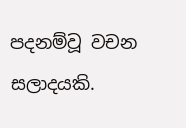පදනම්වූ වචන සලාදයකි.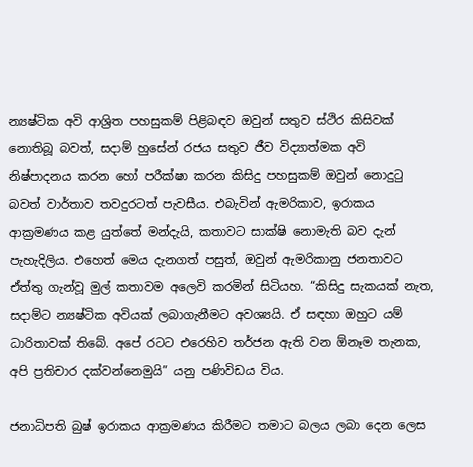න්‍යෂ්ටික අවි ආශ්‍රිත පහසුකම් පිළිබඳව ඔවුන් සතුව ස්ථිර කිසිවක් නොතිබූ බවත්, සදාම් හුසේන් රජය සතුව ජීව විද්‍යාත්මක අවි නිෂ්පාදනය කරන හෝ පරීක්ෂා කරන කිසිදු පහසුකම් ඔවුන් නොදුටු බවත් වාර්තාව තවදුරටත් පැවසීය. එබැවින් ඇමරිකාව, ඉරාකය ආක්‍රමණය කළ යුත්තේ මන්දැයි, කතාවට සාක්ෂි නොමැති බව දැන් පැහැදිලිය. එහෙත් මෙය දැනගත් පසුත්, ඔවුන් ඇමරිකානු ජනතාවට ඒත්තු ගැන්වූ මුල් කතාවම අලෙවි කරමින් සිටියහ. “කිසිදු සැකයක් නැත, සදාම්ට න්‍යෂ්ටික අවියක් ලබාගැනීමට අවශ්‍යයි. ඒ සඳහා ඔහුට යම් ධාරිතාවක් තිබේ. අපේ රටට එරෙහිව තර්ජන ඇති වන ඕනෑම තැනක, අපි ප්‍රතිචාර දක්වන්නෙමුයි” යනු පණිවිඩය විය.

ජනාධිපති බුෂ් ඉරාකය ආක්‍රමණය කිරීමට තමාට බලය ලබා දෙන ලෙස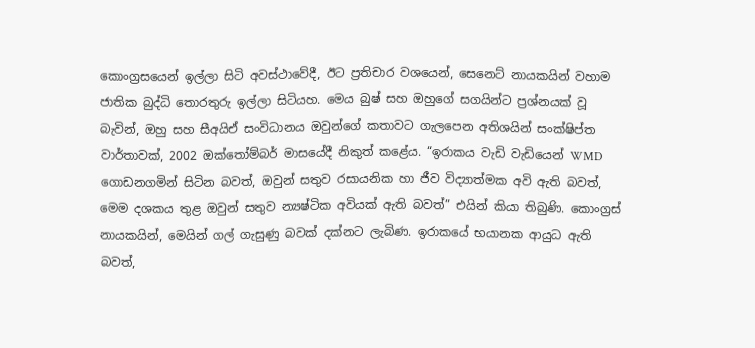කොංග්‍රසයෙන් ඉල්ලා සිටි අවස්ථාවේදී, ඊට ප්‍රතිචාර වශයෙන්, සෙනෙට් නායකයින් වහාම ජාතික බුද්ධි තොරතුරු ඉල්ලා සිටියහ. මෙය බුෂ් සහ ඔහුගේ සගයින්ට ප්‍රශ්නයක් වූ බැවින්, ඔහු සහ සීඅයිඒ සංවිධානය ඔවුන්ගේ කතාවට ගැලපෙන අතිශයින් සංක්ෂිප්ත වාර්තාවක්, 2002 ඔක්තෝම්බර් මාසයේදී නිකුත් කළේය. “ඉරාකය වැඩි වැඩියෙන් WMD ගොඩනගමින් සිටින බවත්, ඔවුන් සතුව රසායනික හා ජීව විද්‍යාත්මක අවි ඇති බවත්, මෙම දශකය තුළ ඔවුන් සතුව න්‍යෂ්ටික අවියක් ඇති බවත්” එයින් කියා තිබුණි. කොංග්‍රස් නායකයින්, මෙයින් ගල් ගැසුණු බවක් දක්නට ලැබිණ. ඉරාකයේ භයානක ආයුධ ඇති බවත්,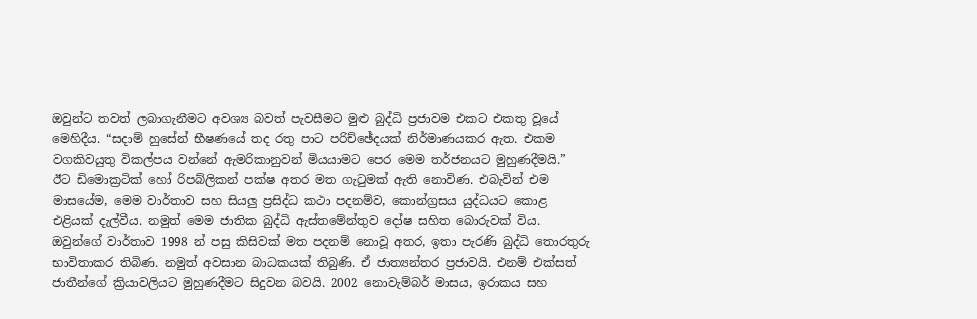ඔවුන්ට තවත් ලබාගැනීමට අවශ්‍ය බවත් පැවසීමට මුළු බුද්ධි ප්‍රජාවම එකට එකතු වූයේ මෙහිදීය. “සදාම් හුසේන් භීෂණයේ තද රතු පාට පරිච්ඡේදයක් නිර්මාණයකර ඇත. එකම වගකිවයුතු විකල්පය වන්නේ ඇමරිකානුවන් මියයාමට පෙර මෙම තර්ජනයට මුහුණදීමයි.”  ඊට ඩිමොක්‍රටික් හෝ රිපබ්ලිකන් පක්ෂ අතර මත ගැටුමක් ඇති නොවිණ. එබැවින් එම මාසයේම, මෙම වාර්තාව සහ සියලු ප්‍රසිද්ධ කථා පදනම්ව, කොන්ග්‍රසය යුද්ධයට කොළ එළියක් දැල්වීය. නමුත් මෙම ජාතික බුද්ධි ඇස්තමේන්තුව දෝෂ සහිත බොරුවක් විය. ඔවුන්ගේ වාර්තාව 1998 න් පසු කිසිවක් මත පදනම් නොවූ අතර, ඉතා පැරණි බුද්ධි තොරතුරු භාවිතාකර තිබිණ. නමුත් අවසාන බාධකයක් තිබුණි. ඒ ජාත්‍යන්තර ප්‍රජාවයි. එනම් එක්සත් ජාතීන්ගේ ක්‍රියාවලියට මුහුණදීමට සිදුවන බවයි. 2002 නොවැම්බර් මාසය, ඉරාකය සහ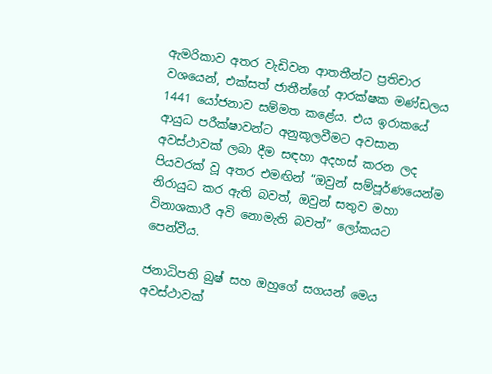ඇමරිකාව අතර වැඩිවන ආතතීන්ට ප්‍රතිචාර වශයෙන්, එක්සත් ජාතීන්ගේ ආරක්ෂක මණ්ඩලය 1441 යෝජනාව සම්මත කළේය. එය ඉරාකයේ ආයුධ පරීක්ෂාවන්ට අනුකූලවීමට අවසාන අවස්ථාවක් ලබා දීම සඳහා අදහස් කරන ලද පියවරක් වූ අතර එමඟින් “ඔවුන් සම්පූර්ණයෙන්ම නිරායුධ කර ඇති බවත්, ඔවුන් සතුව මහා විනාශකාරී අවි නොමැති බවත්” ලෝකයට පෙන්වීය.

ජනාධිපති බුෂ් සහ ඔහුගේ සගයන් මෙය අවස්ථාවක්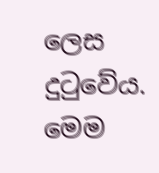ලෙස දුටුවේය. මෙම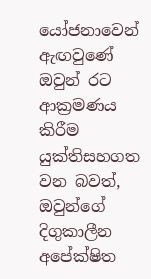යෝජනාවෙන් ඇඟවුණේ ඔවුන් රට ආක්‍රමණය කිරීම යුක්තිසහගත වන බවත්, ඔවුන්ගේ දිගුකාලීන අපේක්ෂිත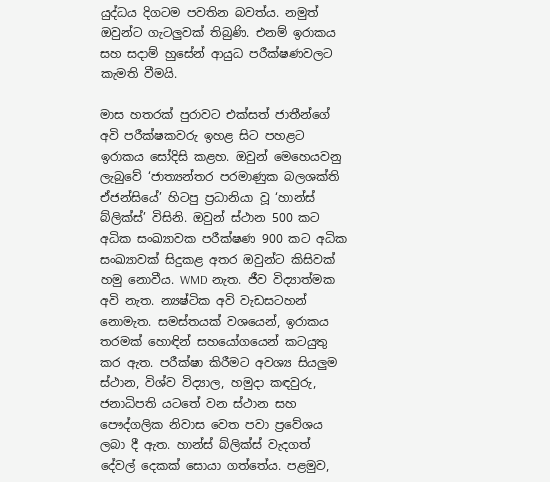යුද්ධය දිගටම පවතින බවත්ය. නමුත් ඔවුන්ට ගැටලුවක් තිබුණි. එනම් ඉරාකය සහ සදාම් හුසේන් ආයුධ පරීක්ෂණවලට කැමති වීමයි.

මාස හතරක් පුරාවට එක්සත් ජාතීන්ගේ අවි පරීක්ෂකවරු ඉහළ සිට පහළට ඉරාකය සෝදිසි කළහ. ඔවුන් මෙහෙයවනු ලැබුවේ ‘ජාත්‍යන්තර පරමාණුක බලශක්ති ඒජන්සියේ’ හිටපු ප්‍රධානියා වූ ‘හාන්ස් බ්ලික්ස්’ විසිනි. ඔවුන් ස්ථාන 500 කට අධික සංඛ්‍යාවක පරීක්ෂණ 900 කට අධික සංඛ්‍යාවක් සිදුකළ අතර ඔවුන්ට කිසිවක් හමු නොවීය. WMD නැත. ජීව විද්‍යාත්මක අවි නැත. න්‍යෂ්ටික අවි වැඩසටහන් නොමැත. සමස්තයක් වශයෙන්, ඉරාකය තරමක් හොඳින් සහයෝගයෙන් කටයුතු කර ඇත. පරීක්ෂා කිරීමට අවශ්‍ය සියලුම ස්ථාන, විශ්ව විද්‍යාල, හමුදා කඳවුරු, ජනාධිපති යටතේ වන ස්ථාන සහ පෞද්ගලික නිවාස වෙත පවා ප්‍රවේශය ලබා දී ඇත. හාන්ස් බ්ලික්ස් වැදගත් දේවල් දෙකක් සොයා ගත්තේය. පළමුව,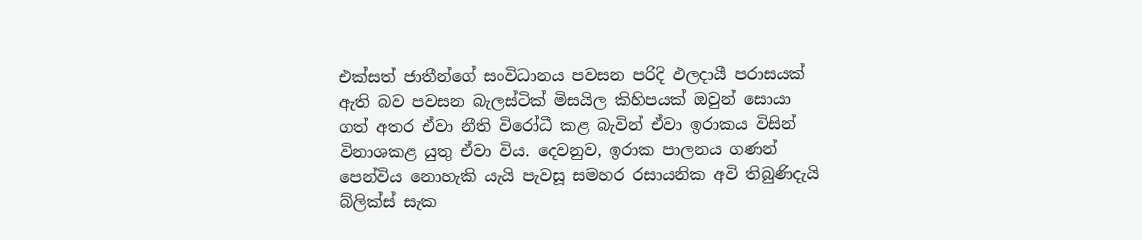එක්සත් ජාතීන්ගේ සංවිධානය පවසන පරිදි ඵලදායී පරාසයක් ඇති බව පවසන බැලස්ටික් මිසයිල කිහිපයක් ඔවුන් සොයා ගත් අතර ඒවා නීති විරෝධී කළ බැවින් ඒවා ඉරාකය විසින් විනාශකළ යුතු ඒවා විය. දෙවනුව, ඉරාක පාලනය ගණන් පෙන්විය නොහැකි යැයි පැවසූ සමහර රසායනික අවි තිබුණිදැයි බ්ලික්ස් සැක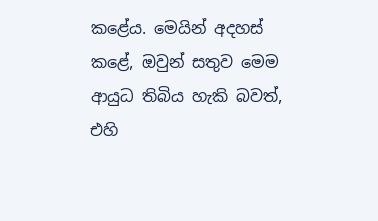කළේය. මෙයින් අදහස් කළේ, ඔවුන් සතුව මෙම ආයුධ තිබිය හැකි බවත්, එහි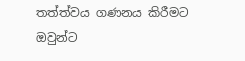තත්ත්වය ගණනය කිරීමට ඔවුන්ට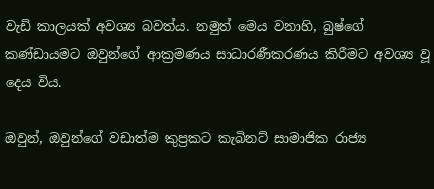වැඩි කාලයක් අවශ්‍ය බවත්ය. නමුත් මෙය වනාහි, බුෂ්ගේ කණ්ඩායමට ඔවුන්ගේ ආක්‍රමණය සාධාරණීකරණය කිරීමට අවශ්‍ය වූ දෙය විය.

ඔවුන්, ඔවුන්ගේ වඩාත්ම කුප්‍රකට කැබිනට් සාමාජික රාජ්‍ය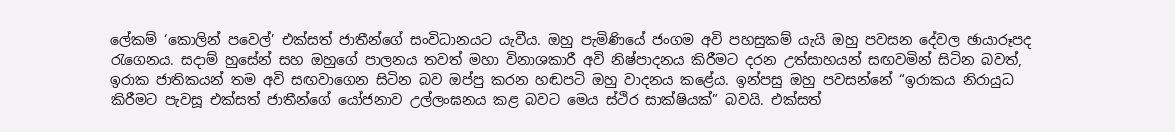ලේකම් ‘කොලින් පවෙල්’ එක්සත් ජාතීන්ගේ සංවිධානයට යැවීය. ඔහු පැමිණියේ ජංගම අවි පහසුකම් යැයි ඔහු පවසන දේවල ඡායාරූපද රැගෙනය. සදාම් හුසේන් සහ ඔහුගේ පාලනය තවත් මහා විනාශකාරී අවි නිෂ්පාදනය කිරීමට දරන උත්සාහයන් සඟවමින් සිටින බවත්, ඉරාක ජාතිකයන් තම අවි සඟවාගෙන සිටින බව ඔප්පු කරන හඬපටි ඔහු වාදනය කළේය. ඉන්පසු ඔහු පවසන්නේ “ඉරාකය නිරායුධ කිරීමට පැවසූ එක්සත් ජාතීන්ගේ යෝජනාව උල්ලංඝනය කළ බවට මෙය ස්ථිර සාක්ෂියක්” බවයි. එක්සත්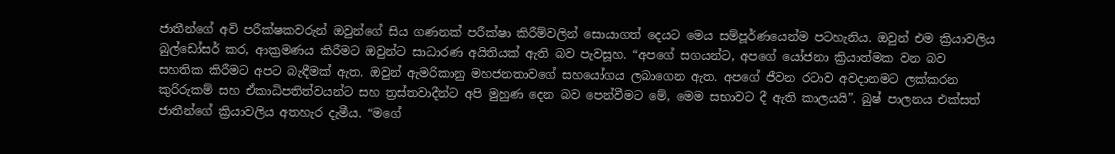ජාතීන්ගේ අවි පරීක්ෂකවරුන් ඔවුන්ගේ සිය ගණනක් පරීක්ෂා කිරීම්වලින් සොයාගත් දෙයට මෙය සම්පූර්ණයෙන්ම පටහැනිය. ඔවුන් එම ක්‍රියාවලිය බුල්ඩෝසර් කර, ආක්‍රමණය කිරීමට ඔවුන්ට සාධාරණ අයිතියක් ඇති බව පැවසූහ. “අපගේ සගයන්ට, අපගේ යෝජනා ක්‍රියාත්මක වන බව සහතික කිරීමට අපට බැඳීමක් ඇත. ඔවුන් ඇමරිකානු මහජනතාවගේ සහයෝගය ලබාගෙන ඇත. අපගේ ජීවන රටාව අවදානමට ලක්කරන කුරිරුකම් සහ ඒකාධිපතිත්වයන්ට සහ ත්‍රස්තවාදීන්ට අපි මුහුණ දෙන බව පෙන්වීමට මේ, මෙම සභාවට දී ඇති කාලයයි”. බුෂ් පාලනය එක්සත් ජාතීන්ගේ ක්‍රියාවලිය අතහැර දැමීය. “මගේ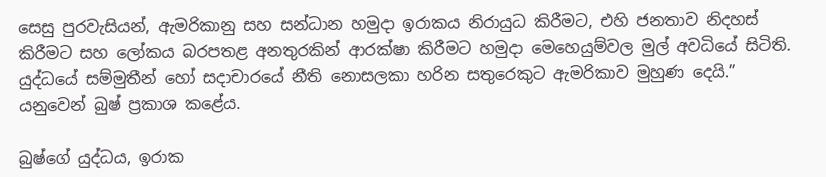සෙසු පුරවැසියන්, ඇමරිකානු සහ සන්ධාන හමුදා ඉරාකය නිරායුධ කිරීමට, එහි ජනතාව නිදහස් කිරීමට සහ ලෝකය බරපතළ අනතුරකින් ආරක්ෂා කිරීමට හමුදා මෙහෙයුම්වල මුල් අවධියේ සිටිති. යුද්ධයේ සම්මුතීන් හෝ සදාචාරයේ නීති නොසලකා හරින සතුරෙකුට ඇමරිකාව මුහුණ දෙයි.” යනුවෙන් බුෂ් ප්‍රකාශ කළේය.

බුෂ්ගේ යුද්ධය, ඉරාක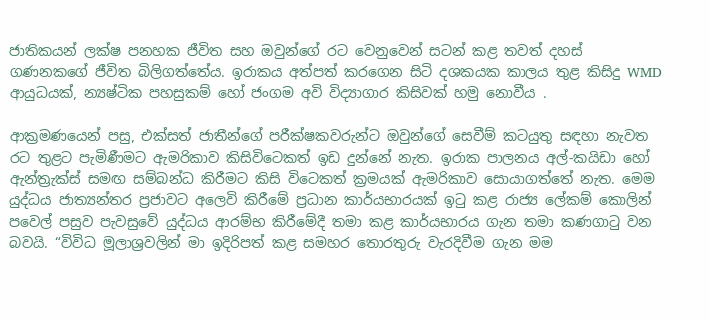ජාතිකයන් ලක්ෂ පනහක ජීවිත සහ ඔවුන්ගේ රට වෙනුවෙන් සටන් කළ තවත් දහස් ගණනකගේ ජීවිත බිලිගත්තේය. ඉරාකය අත්පත් කරගෙන සිටි දශකයක කාලය තුළ කිසිදු WMD ආයුධයක්, න්‍යෂ්ටික පහසුකම් හෝ ජංගම අවි විද්‍යාගාර කිසිවක් හමු නොවීය .

ආක්‍රමණයෙන් පසු, එක්සත් ජාතීන්ගේ පරීක්ෂකවරුන්ට ඔවුන්ගේ සෙවීම් කටයුතු සඳහා නැවත රට තුළට පැමිණීමට ඇමරිකාව කිසිවිටෙකත් ඉඩ දුන්නේ නැත. ඉරාක පාලනය අල්-කයිඩා හෝ ඇන්ත්‍රැක්ස් සමඟ සම්බන්ධ කිරීමට කිසි විටෙකත් ක්‍රමයක් ඇමරිකාව සොයාගත්තේ නැත. මෙම යුද්ධය ජාත්‍යන්තර ප්‍රජාවට අලෙවි කිරීමේ ප්‍රධාන කාර්යභාරයක් ඉටු කළ රාජ්‍ය ලේකම් කොලින් පවෙල් පසුව පැවසුවේ යුද්ධය ආරම්භ කිරීමේදී තමා කළ කාර්යභාරය ගැන තමා කණගාටු වන බවයි. “විවිධ මූලාශ්‍රවලින් මා ඉදිරිපත් කළ සමහර තොරතුරු වැරදිවීම ගැන මම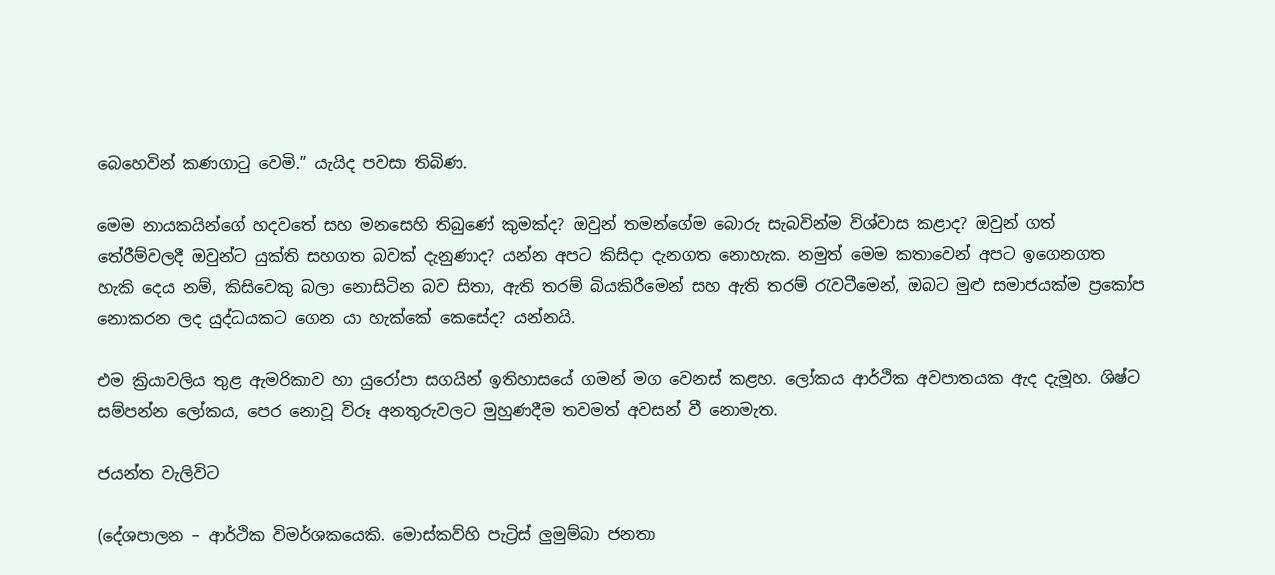බෙහෙවින් කණගාටු වෙමි.” යැයිද පවසා තිබිණ.

මෙම නායකයින්ගේ හදවතේ සහ මනසෙහි තිබුණේ කුමක්ද? ඔවුන් තමන්ගේම බොරු සැබවින්ම විශ්වාස කළාද? ඔවුන් ගත් තේරීම්වලදී ඔවුන්ට යුක්ති සහගත බවක් දැනුණාද? යන්න අපට කිසිදා දැනගත නොහැක. නමුත් මෙම කතාවෙන් අපට ඉගෙනගත හැකි දෙය නම්, කිසිවෙකු බලා නොසිටින බව සිතා, ඇති තරම් බියකිරීමෙන් සහ ඇති තරම් රැවටීමෙන්, ඔබට මුළු සමාජයක්ම ප්‍රකෝප නොකරන ලද යුද්ධයකට ගෙන යා හැක්කේ කෙසේද? යන්නයි.

එම ක්‍රියාවලිය තුළ ඇමරිකාව හා යුරෝපා සගයින් ඉතිහාසයේ ගමන් මග වෙනස් කළහ. ලෝකය ආර්ථික අවපාතයක ඇද දැමූහ. ශිෂ්ට සම්පන්න ලෝකය, පෙර නොවූ විරූ අනතුරුවලට මුහුණදීම තවමත් අවසන් වී නොමැත.

ජයන්ත වැලිවිට

(දේශපාලන – ආර්ථික විමර්ශකයෙකි. මොස්කව්හි පැට්‍රිස් ලුමුම්බා ජනතා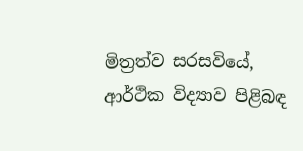මිත්‍රත්ව සරසවියේ, ආර්ථික විද්‍යාව පිළිබඳ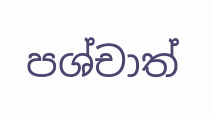පශ්චාත්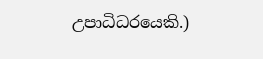උපාධිධරයෙකි.)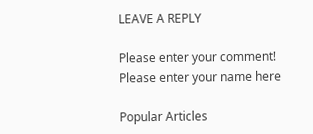LEAVE A REPLY

Please enter your comment!
Please enter your name here

Popular Articles